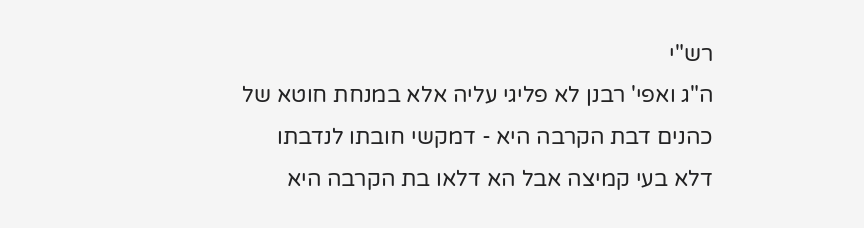רש"י
ה"ג ואפי' רבנן לא פליגי עליה אלא במנחת חוטא של כהנים דבת הקרבה היא - דמקשי חובתו לנדבתו דלא בעי קמיצה אבל הא דלאו בת הקרבה היא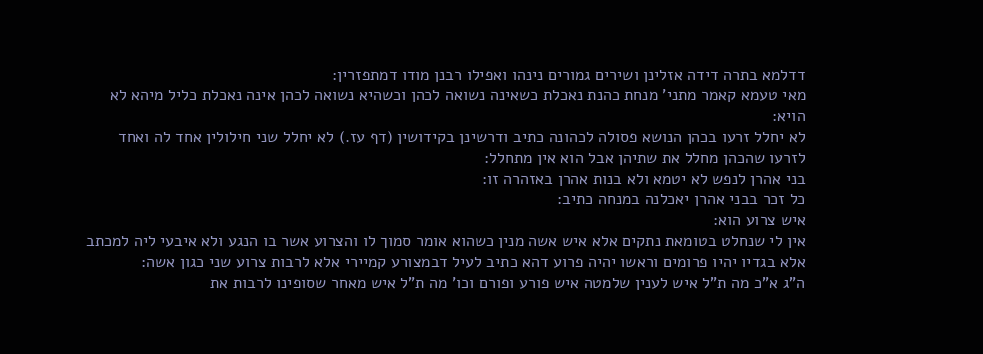דדלמא בתרה דידה אזלינן ושירים גמורים נינהו ואפילו רבנן מודו דמתפזרין:
מאי טעמא קאמר מתני' מנחת כהנת נאכלת כשאינה נשואה לכהן וכשהיא נשואה לכהן אינה נאכלת כליל מיהא לא הויא:
לא יחלל זרעו בכהן הנושא פסולה לכהונה כתיב ודרשינן בקידושין (דף עז.) לא יחלל שני חילולין אחד לה ואחד לזרעו שהכהן מחלל את שתיהן אבל הוא אין מתחלל:
בני אהרן לנפש לא יטמא ולא בנות אהרן באזהרה זו:
כל זכר בבני אהרן יאכלנה במנחה כתיב:
איש צרוע הוא:
אין לי שנחלט בטומאת נתקים אלא איש אשה מנין כשהוא אומר סמוך לו והצרוע אשר בו הנגע ולא איבעי ליה למכתב אלא בגדיו יהיו פרומים וראשו יהיה פרוע דהא כתיב לעיל דבמצורע קמיירי אלא לרבות צרוע שני כגון אשה:
ה"ג א"כ מה ת"ל איש לענין שלמטה איש פורע ופורם וכו' מה ת"ל איש מאחר שסופינו לרבות את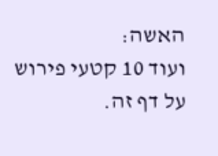האשה:
ועוד 10 קטעי פירוש על דף זה.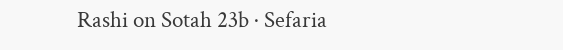Rashi on Sotah 23b · Sefaria